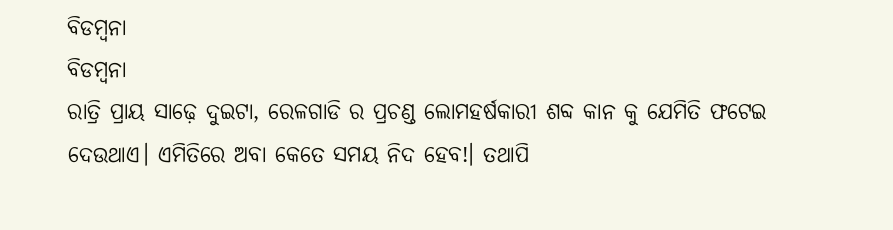ବିଡମ୍ବନା
ବିଡମ୍ବନା
ରାତ୍ରି ପ୍ରାୟ ସାଢ଼େ ଦୁଇଟା, ରେଳଗାଡି ର ପ୍ରଚଣ୍ଡ ଲୋମହର୍ଷକାରୀ ଶବ୍ଦ କାନ କୁ ଯେମିତି ଫଟେଇ ଦେଉଥାଏ। ଏମିତିରେ ଅବା କେତେ ସମୟ ନିଦ ହେବ!। ତଥାପି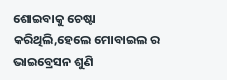ଶୋଇବାକୁ ଚେଷ୍ଟା କରିଥିଲି,ହେଲେ ମୋବାଇଲ ର ଭାଇବ୍ରେସନ ଶୁଣି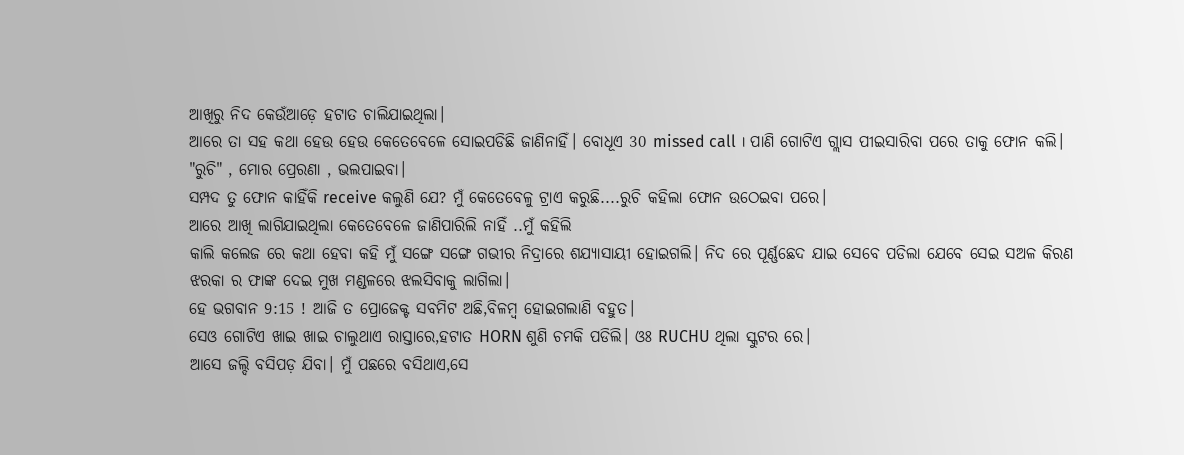ଆଖିରୁ ନିଦ କେଉଁଆଡ଼େ ହଟାତ ଚାଲିଯାଇଥିଲା।
ଆରେ ତା ସହ କଥା ହେଉ ହେଉ କେତେବେଳେ ସୋଇପଡିଛି ଜାଣିନାହିଁ। ବୋଧୂଏ 30 missed call । ପାଣି ଗୋଟିଏ ଗ୍ଲାସ ପୀଇସାରିବା ପରେ ତାକୁ ଫୋନ କଲି।
"ରୁଚି" , ମୋର ପ୍ରେରଣା , ଭଲପାଇବା।
ସମ୍ପଦ ତୁ ଫୋନ କାହିଁକି receive କଲୁଣି ଯେ? ମୁଁ କେତେବେଳୁ ଟ୍ରାଏ କରୁଛି....ରୁଚି କହିଲା ଫୋନ ଉଠେଇବା ପରେ।
ଆରେ ଆଖି ଲାଗିଯାଇଥିଲା କେତେବେଳେ ଜାଣିପାରିଲି ନାହିଁ ..ମୁଁ କହିଲି
କାଲି କଲେଜ ରେ କଥା ହେବା କହି ମୁଁ ସଙ୍ଗେ ସଙ୍ଗେ ଗଭୀର ନିଦ୍ରାରେ ଶଯ୍ୟାସାୟୀ ହୋଇଗଲି। ନିଦ ରେ ପୂର୍ଣ୍ଣଛେଦ ଯାଇ ସେବେ ପଡିଲା ଯେବେ ସେଇ ସଅଳ କିରଣ ଝରକା ର ଫାଙ୍କ ଦେଇ ମୁଖ ମଣ୍ଡଳରେ ଝଲସିବାକୁ ଲାଗିଲା।
ହେ ଭଗବାନ 9:15 ! ଆଜି ତ ପ୍ରୋଜେକ୍ଟ ସବମିଟ ଅଛି,ବିଳମ୍ବ ହୋଇଗଲାଣି ବହୁତ।
ସେଓ ଗୋଟିଏ ଖାଇ ଖାଇ ଚାଲୁଥାଏ ରାସ୍ତାରେ,ହଟାତ HORN ଶୁଣି ଚମକି ପଡିଲି। ଓଃ RUCHU ଥିଲା ସ୍କୁଟର ରେ।
ଆସେ ଜଲ୍ଦି ବସିପଡ଼ ଯିବା। ମୁଁ ପଛରେ ବସିଥାଏ,ସେ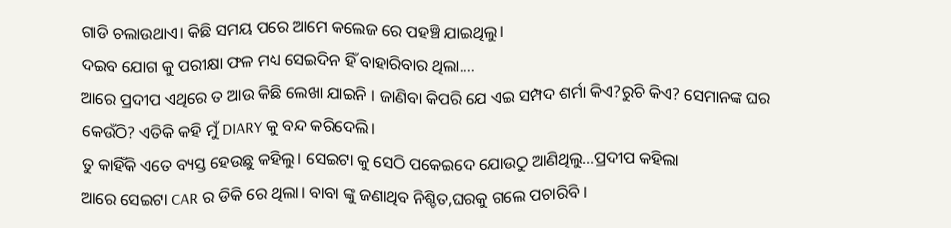ଗାଡି ଚଲାଉଥାଏ। କିଛି ସମୟ ପରେ ଆମେ କଲେଜ ରେ ପହଞ୍ଚି ଯାଇଥିଲୁ।
ଦଇବ ଯୋଗ କୁ ପରୀକ୍ଷା ଫଳ ମଧ୍ୟ ସେଇଦିନ ହିଁ ବାହାରିବାର ଥିଲା....
ଆରେ ପ୍ରଦୀପ ଏଥିରେ ତ ଆଉ କିଛି ଲେଖା ଯାଇନି । ଜାଣିବା କିପରି ଯେ ଏଇ ସମ୍ପଦ ଶର୍ମା କିଏ?ରୁଚି କିଏ? ସେମାନଙ୍କ ଘର କେଉଁଠି? ଏତିକି କହି ମୁଁ DIARY କୁ ବନ୍ଦ କରିଦେଲି।
ତୁ କାହିଁକି ଏତେ ବ୍ୟସ୍ତ ହେଉଛୁ କହିଲୁ। ସେଇଟା କୁ ସେଠି ପକେଇଦେ ଯୋଉଠୁ ଆଣିଥିଲୁ...ପ୍ରଦୀପ କହିଲା
ଆରେ ସେଇଟା CAR ର ଡିକି ରେ ଥିଲା। ବାବା ଙ୍କୁ ଜଣାଥିବ ନିଶ୍ଚିତ,ଘରକୁ ଗଲେ ପଚାରିବି ।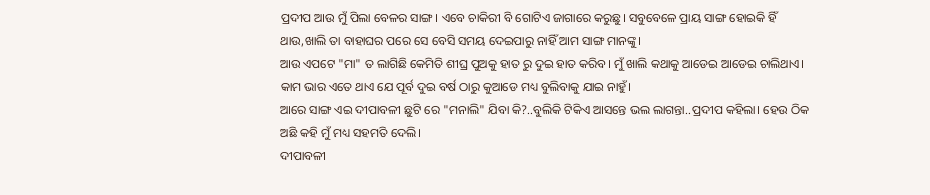ପ୍ରଦୀପ ଆଉ ମୁଁ ପିଲା ବେଳର ସାଙ୍ଗ। ଏବେ ଚାକିରୀ ବି ଗୋଟିଏ ଜାଗାରେ କରୁଛୁ। ସବୁବେଳେ ପ୍ରାୟ ସାଙ୍ଗ ହୋଇକି ହିଁ ଥାଉ,ଖାଲି ତା ବାହାଘର ପରେ ସେ ବେସି ସମୟ ଦେଇପାରୁ ନାହିଁ ଆମ ସାଙ୍ଗ ମାନଙ୍କୁ।
ଆଉ ଏପଟେ "ମା" ତ ଲାଗିଛି କେମିତି ଶୀଘ୍ର ପୁଅକୁ ହାତ ରୁ ଦୁଇ ହାତ କରିବ। ମୁଁ ଖାଲି କଥାକୁ ଆଡେଇ ଆଡେଇ ଚାଲିଥାଏ। କାମ ଭାର ଏତେ ଥାଏ ଯେ ପୂର୍ବ ଦୁଇ ବର୍ଷ ଠାରୁ କୁଆଡେ ମଧ୍ୟ ବୁଲିବାକୁ ଯାଇ ନାହୁଁ।
ଆରେ ସାଙ୍ଗ ଏଇ ଦୀପାବଳୀ ଛୁଟି ରେ "ମନାଲି" ଯିବା କି?..ବୁଲିକି ଟିକିଏ ଆସନ୍ତେ ଭଲ ଲାଗନ୍ତା..ପ୍ରଦୀପ କହିଲା। ହେଉ ଠିକ ଅଛି କହି ମୁଁ ମଧ୍ୟ ସହମତି ଦେଲି।
ଦୀପାବଳୀ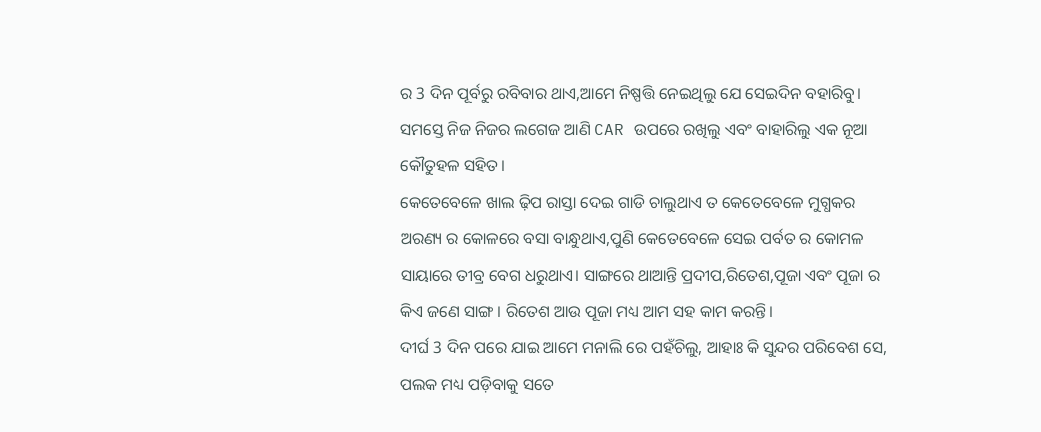ର 3 ଦିନ ପୂର୍ବରୁ ରବିବାର ଥାଏ,ଆମେ ନିଷ୍ପତ୍ତି ନେଇଥିଲୁ ଯେ ସେଇଦିନ ବହାରିବୁ। ସମସ୍ତେ ନିଜ ନିଜର ଲଗେଜ ଆଣି CAR ଉପରେ ରଖିଲୁ ଏବଂ ବାହାରିଲୁ ଏକ ନୂଆ କୌତୁହଳ ସହିତ।
କେତେବେଳେ ଖାଲ ଢ଼ିପ ରାସ୍ତା ଦେଇ ଗାଡି ଚାଲୁଥାଏ ତ କେତେବେଳେ ମୁଗ୍ଧକର ଅରଣ୍ୟ ର କୋଳରେ ବସା ବାନ୍ଧୁଥାଏ,ପୁଣି କେତେବେଳେ ସେଇ ପର୍ବତ ର କୋମଳ ସାୟାରେ ତୀବ୍ର ବେଗ ଧରୁଥାଏ। ସାଙ୍ଗରେ ଥାଆନ୍ତି ପ୍ରଦୀପ,ରିତେଶ,ପୂଜା ଏବଂ ପୂଜା ର କିଏ ଜଣେ ସାଙ୍ଗ । ରିତେଶ ଆଉ ପୂଜା ମଧ୍ୟ ଆମ ସହ କାମ କରନ୍ତି।
ଦୀର୍ଘ 3 ଦିନ ପରେ ଯାଇ ଆମେ ମନାଲି ରେ ପହଁଚିଲୁ, ଆହାଃ କି ସୁନ୍ଦର ପରିବେଶ ସେ, ପଲକ ମଧ୍ୟ ପଡ଼ିବାକୁ ସତେ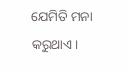ଯେମିତି ମନା କରୁଥାଏ।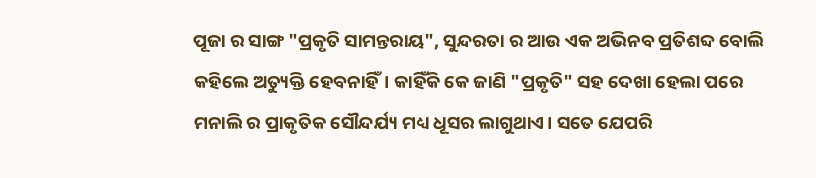ପୂଜା ର ସାଙ୍ଗ "ପ୍ରକୃତି ସାମନ୍ତରାୟ", ସୁନ୍ଦରତା ର ଆଉ ଏକ ଅଭିନବ ପ୍ରତିଶବ୍ଦ ବୋଲି କହିଲେ ଅତ୍ୟୁକ୍ତି ହେବନାହିଁ। କାହିଁକି କେ ଜାଣି "ପ୍ରକୃତି" ସହ ଦେଖା ହେଲା ପରେ ମନାଲି ର ପ୍ରାକୃତିକ ସୌନ୍ଦର୍ଯ୍ୟ ମଧ୍ୟ ଧୂସର ଲାଗୁଥାଏ। ସତେ ଯେପରି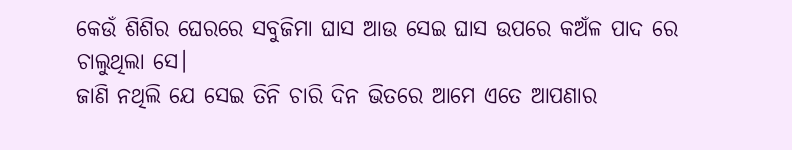କେଉଁ ଶିଶିର ଘେରରେ ସବୁଜିମା ଘାସ ଆଉ ସେଇ ଘାସ ଉପରେ କଅଁଳ ପାଦ ରେ ଚାଲୁଥିଲା ସେ।
ଜାଣି ନଥିଲି ଯେ ସେଇ ତିନି ଚାରି ଦିନ ଭିତରେ ଆମେ ଏତେ ଆପଣାର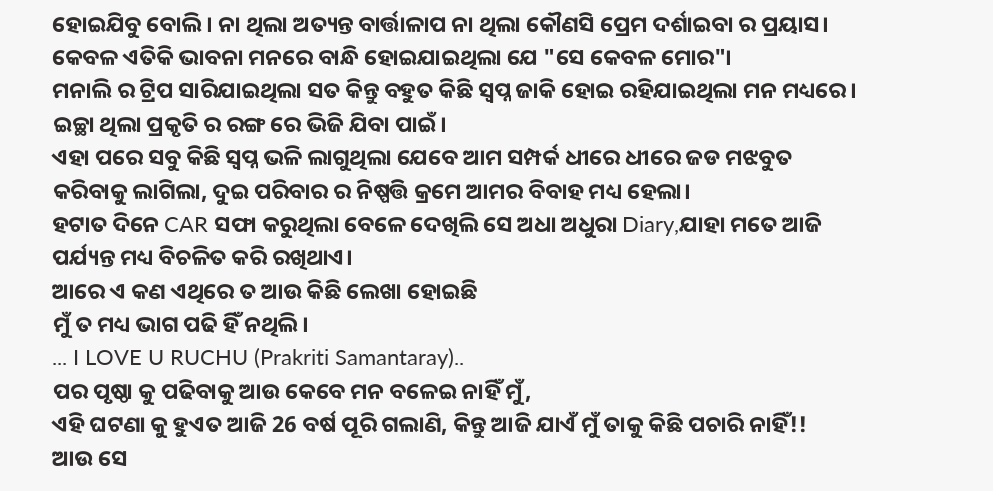ହୋଇଯିବୁ ବୋଲି। ନା ଥିଲା ଅତ୍ୟନ୍ତ ବାର୍ତ୍ତାଳାପ ନା ଥିଲା କୌଣସି ପ୍ରେମ ଦର୍ଶାଇବା ର ପ୍ରୟାସ। କେବଳ ଏତିକି ଭାବନା ମନରେ ବାନ୍ଧି ହୋଇଯାଇଥିଲା ଯେ "ସେ କେବଳ ମୋର"।
ମନାଲି ର ଟ୍ରିପ ସାରିଯାଇଥିଲା ସତ କିନ୍ତୁ ବହୁତ କିଛି ସ୍ବପ୍ନ ଜାକି ହୋଇ ରହିଯାଇଥିଲା ମନ ମଧ୍ୟରେ। ଇଚ୍ଛା ଥିଲା ପ୍ରକୃତି ର ରଙ୍ଗ ରେ ଭିଜି ଯିବା ପାଇଁ।
ଏହା ପରେ ସବୁ କିଛି ସ୍ବପ୍ନ ଭଳି ଲାଗୁଥିଲା ଯେବେ ଆମ ସମ୍ପର୍କ ଧୀରେ ଧୀରେ ଜଡ ମଝବୁତ କରିବାକୁ ଲାଗିଲା, ଦୁଇ ପରିବାର ର ନିଷ୍ପତ୍ତି କ୍ରମେ ଆମର ବିବାହ ମଧ୍ୟ ହେଲା।
ହଟାତ ଦିନେ CAR ସଫା କରୁଥିଲା ବେଳେ ଦେଖିଲି ସେ ଅଧା ଅଧୁରା Diary,ଯାହା ମତେ ଆଜି ପର୍ଯ୍ୟନ୍ତ ମଧ୍ୟ ବିଚଳିତ କରି ରଖିଥାଏ।
ଆରେ ଏ କଣ ଏଥିରେ ତ ଆଉ କିଛି ଲେଖା ହୋଇଛି
ମୁଁ ତ ମଧ୍ୟ ଭାଗ ପଢି ହିଁ ନଥିଲି।
... I LOVE U RUCHU (Prakriti Samantaray)..
ପର ପୃଷ୍ଠା କୁ ପଢିବାକୁ ଆଉ କେବେ ମନ ବଳେଇ ନାହିଁ ମୁଁ,
ଏହି ଘଟଣା କୁ ହୁଏତ ଆଜି 26 ବର୍ଷ ପୂରି ଗଲାଣି, କିନ୍ତୁ ଆଜି ଯାଏଁ ମୁଁ ତାକୁ କିଛି ପଚାରି ନାହିଁ!!
ଆଉ ସେ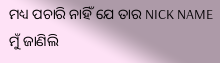ମଧ୍ୟ ପଚାରି ନାହିଁ ଯେ ତାର NICK NAME ମୁଁ ଜାଣିଲି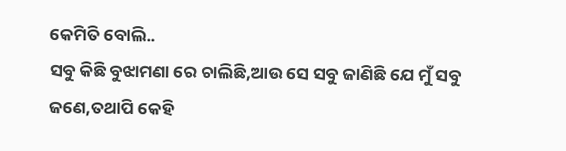କେମିତି ବୋଲି..
ସବୁ କିଛି ବୁଝାମଣା ରେ ଚାଲିଛି,ଆଉ ସେ ସବୁ ଜାଣିଛି ଯେ ମୁଁ ସବୁ ଜଣେ,ତଥାପି କେହି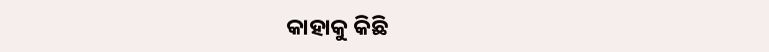କାହାକୁ କିଛି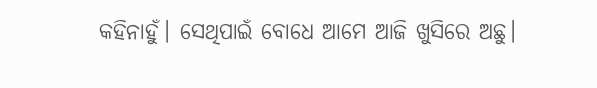କହିନାହୁଁ। ସେଥିପାଇଁ ବୋଧେ ଆମେ ଆଜି ଖୁସିରେ ଅଛୁ।